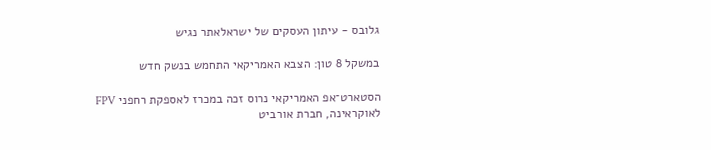גלובס - עיתון העסקים של ישראלאתר נגיש

במשקל 8 טון: הצבא האמריקאי התחמש בנשק חדש

הסטארט־אפ האמריקאי נרוס זכה במכרז לאספקת רחפני FPV לאוקראינה, חברת אורביט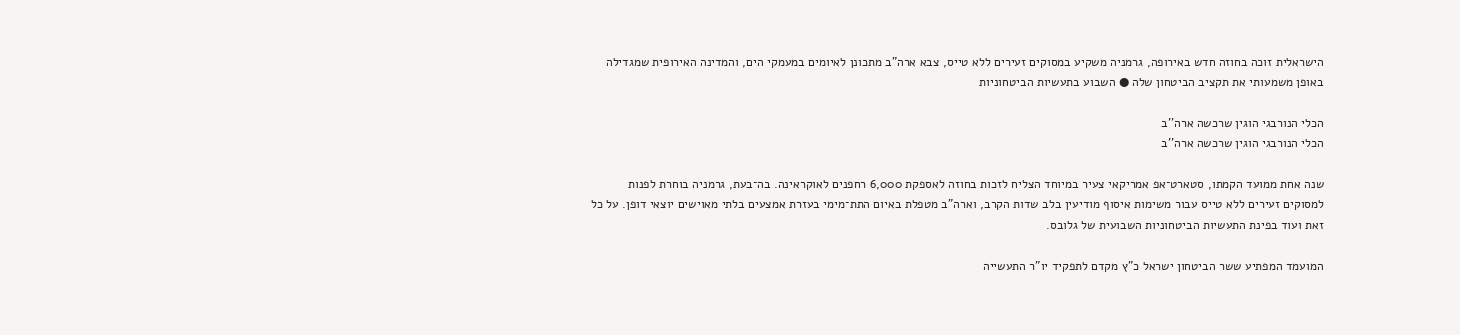הישראלית זוכה בחוזה חדש באירופה, גרמניה משקיע במסוקים זעירים ללא טייס, צבא ארה"ב מתכונן לאיומים במעמקי הים, והמדינה האירופית שמגדילה באופן משמעותי את תקציב הביטחון שלה ● השבוע בתעשיות הביטחוניות

הכלי הנורבגי הוגין שרכשה ארה''ב
הכלי הנורבגי הוגין שרכשה ארה''ב

שנה אחת ממועד הקמתו, סטארט־אפ אמריקאי צעיר במיוחד הצליח לזכות בחוזה לאספקת 6,000 רחפנים לאוקראינה. בה־בעת, גרמניה בוחרת לפנות למסוקים זעירים ללא טייס עבור משימות איסוף מודיעין בלב שדות הקרב, וארה"ב מטפלת באיום התת־מימי בעזרת אמצעים בלתי מאוישים יוצאי דופן. על כל זאת ועוד בפינת התעשיות הביטחוניות השבועית של גלובס.

המועמד המפתיע ששר הביטחון ישראל כ"ץ מקדם לתפקיד יו"ר התעשייה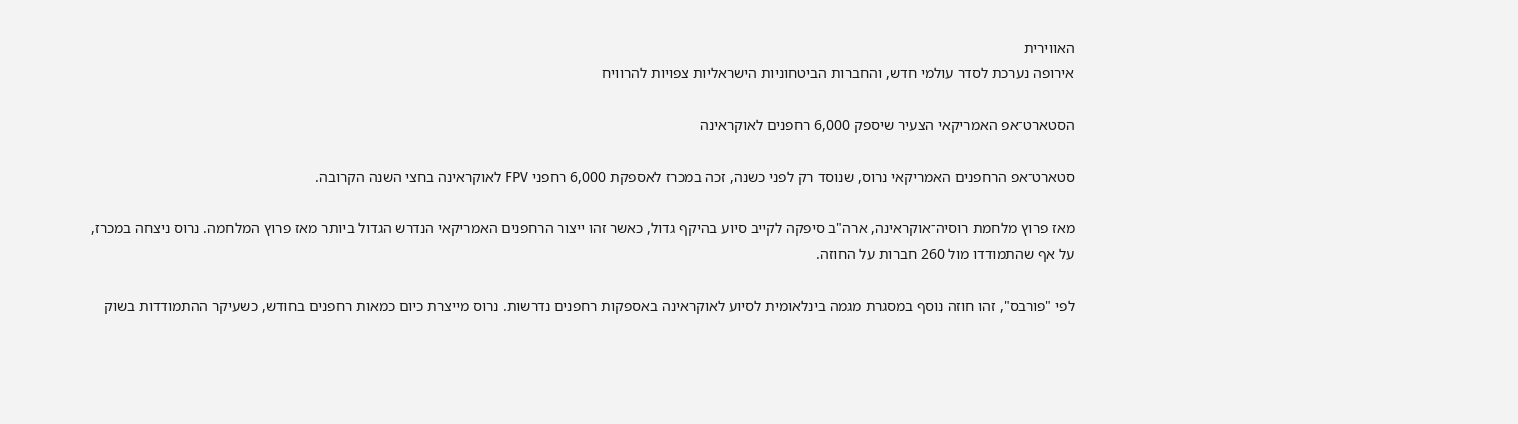האווירית
אירופה נערכת לסדר עולמי חדש, והחברות הביטחוניות הישראליות צפויות להרוויח

הסטארט־אפ האמריקאי הצעיר שיספק 6,000 רחפנים לאוקראינה

סטארט־אפ הרחפנים האמריקאי נרוס, שנוסד רק לפני כשנה, זכה במכרז לאספקת 6,000 רחפני FPV לאוקראינה בחצי השנה הקרובה.

מאז פרוץ מלחמת רוסיה־אוקראינה, ארה"ב סיפקה לקייב סיוע בהיקף גדול, כאשר זהו ייצור הרחפנים האמריקאי הנדרש הגדול ביותר מאז פרוץ המלחמה. נרוס ניצחה במכרז, על אף שהתמודדו מול 260 חברות על החוזה.

לפי "פורבס", זהו חוזה נוסף במסגרת מגמה בינלאומית לסיוע לאוקראינה באספקות רחפנים נדרשות. נרוס מייצרת כיום כמאות רחפנים בחודש, כשעיקר ההתמודדות בשוק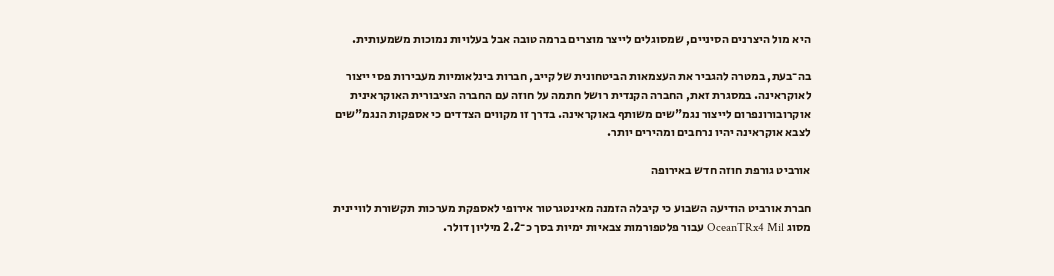היא מול היצרנים הסיניים, שמסוגלים לייצר מוצרים ברמה טובה אבל בעלויות נמוכות משמעותית.

בה־בעת, במטרה להגביר את העצמאות הביטחונית של קייב, חברות בינלאומיות מעבירות פסי ייצור לאוקראינה. במסגרת זאת, החברה הקנדית רושל חתמה על חוזה עם החברה הציבורית האוקראינית אוקרובורונפרום לייצור נגמ"שים משותף באוקראינה. בדרך זו מקווים הצדדים כי אספקות הנגמ"שים לצבא אוקראינה יהיו נרחבים ומהירים יותר.

אורביט גורפת חוזה חדש באירופה

חברת אורביט הודיעה השבוע כי קיבלה הזמנה מאינטגרטור אירופי לאספקת מערכות תקשורת לוויינית מסוג OceanTRx4 Mil עבור פלטפורמות צבאיות ימיות בסך כ־2.2 מיליון דולר.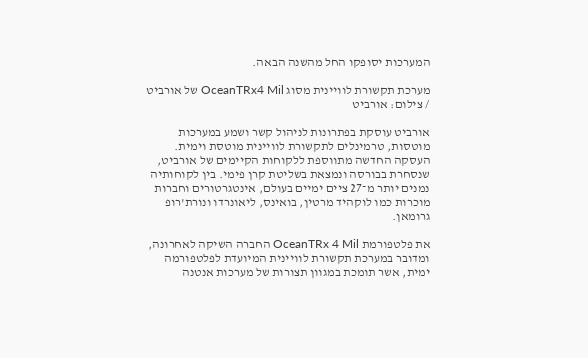המערכות יסופקו החל מהשנה הבאה.

מערכת תקשורת לוויינית מסוג OceanTRx4 Mil של אורביט / צילום: אורביט

אורביט עוסקת בפתרונות לניהול קשר ושמע במערכות מוטסות, טרמינלים לתקשורת לוויינית מוטסת וימית. העסקה החדשה מתווספת ללקוחות הקיימים של אורביט, שנסחרת בבורסה ונמצאת בשליטת קרן פימי. בין לקוחותיה נמנים יותר מ־27 ציים ימיים בעולם, אינטגרטורים וחברות מוכרות כמו לוקהיד מרטין, בואינס, ליאונרדו ונורת'רופ גרומאן.

את פלטפורמת OceanTRx 4 Mil החברה השיקה לאחרונה, ומדובר במערכת תקשורת לוויינית המיועדת לפלטפורמה ימית, אשר תומכת במגוון תצורות של מערכות אנטנה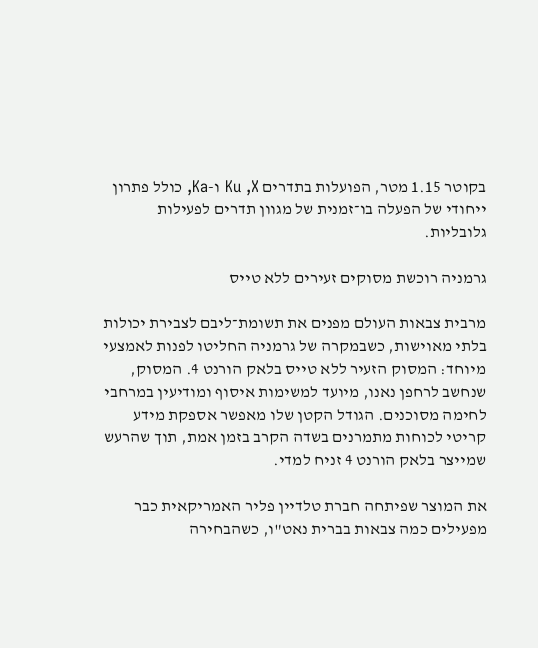בקוטר 1.15 מטר, הפועלות בתדרים Ku ,X ו-Ka, כולל פתרון ייחודי של הפעלה בו־זמנית של מגוון תדרים לפעילות גלובליות.

גרמניה רוכשת מסוקים זעירים ללא טייס

מרבית צבאות העולם מפנים את תשומת־ליבם לצבירת יכולות בלתי מאוישות, כשבמקרה של גרמניה החליטו לפנות לאמצעי מיוחד: המסוק הזעיר ללא טייס בלאק הורנט 4. המסוק, שנחשב לרחפן נאנו, מיועד למשימות איסוף ומודיעין במרחבי לחימה מסוכנים. הגודל הקטן שלו מאפשר אספקת מידע קריטי לכוחות מתמרנים בשדה הקרב בזמן אמת, תוך שהרעש שמייצר בלאק הורנט 4 זניח למדי.

את המוצר שפיתחה חברת טלדיין פליר האמריקאית כבר מפעילים כמה צבאות בברית נאט"ו, כשהבחירה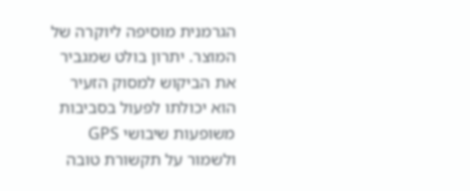הגרמנית מוסיפה ליוקרה של המוצר. יתרון בולט שמגביר את הביקוש למסוק הזעיר הוא יכולתו לפעול בסביבות משופעות שיבושי GPS ולשמור על תקשורת טובה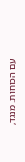עם הכוחות. מנגד,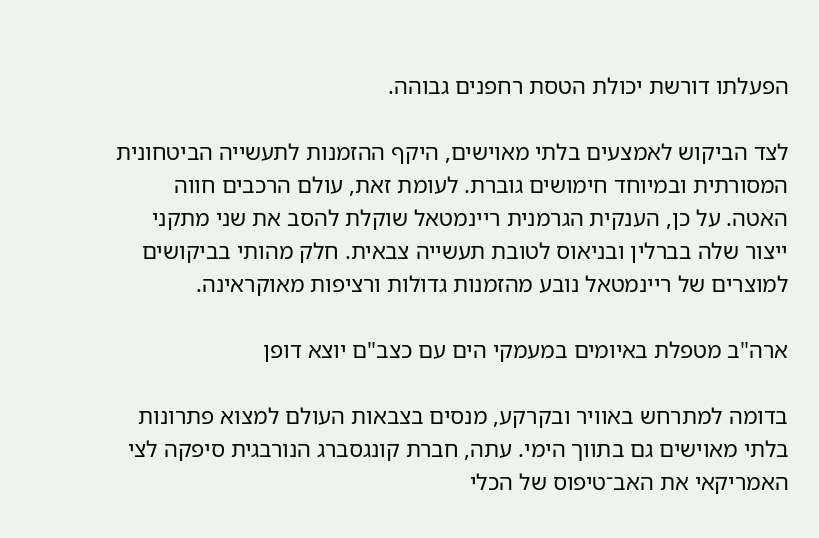הפעלתו דורשת יכולת הטסת רחפנים גבוהה.

לצד הביקוש לאמצעים בלתי מאוישים, היקף ההזמנות לתעשייה הביטחונית המסורתית ובמיוחד חימושים גוברת. לעומת זאת, עולם הרכבים חווה האטה. על כן, הענקית הגרמנית ריינמטאל שוקלת להסב את שני מתקני ייצור שלה בברלין ובניאוס לטובת תעשייה צבאית. חלק מהותי בביקושים למוצרים של ריינמטאל נובע מהזמנות גדולות ורציפות מאוקראינה.

ארה"ב מטפלת באיומים במעמקי הים עם כצב"ם יוצא דופן

בדומה למתרחש באוויר ובקרקע, מנסים בצבאות העולם למצוא פתרונות בלתי מאוישים גם בתווך הימי. עתה, חברת קונגסברג הנורבגית סיפקה לצי האמריקאי את האב־טיפוס של הכלי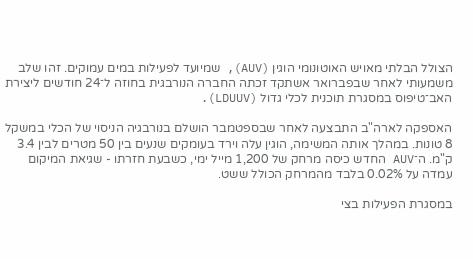הצולל הבלתי מאויש האוטונומי הוגין (AUV), שמיועד לפעילות במים עמוקים. זהו שלב משמעותי לאחר שבפברואר אשתקד זכתה החברה הנורבגית בחוזה ל־24 חודשים ליצירת האב־טיפוס במסגרת תוכנית לכלי גדול (LDUUV).

האספקה לארה"ב התבצעה לאחר שבספטמבר הושלם בנורבגיה הניסוי של הכלי במשקל 8 טונות. במהלך אותה המשימה, הוגין עלה וירד בעומקים שנעים בין 50 מטרים לבין 3.4 ק"מ. ה־AUV החדש כיסה מרחק של 1,200 מייל ימי, כשבעת חזרתו - שגיאת המיקום עמדה על 0.02% בלבד מהמרחק הכולל ששט.

במסגרת הפעילות בצי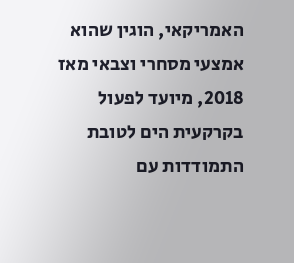האמריקאי, הוגין שהוא אמצעי מסחרי וצבאי מאז 2018, מיועד לפעול בקרקעית הים לטובת התמודדות עם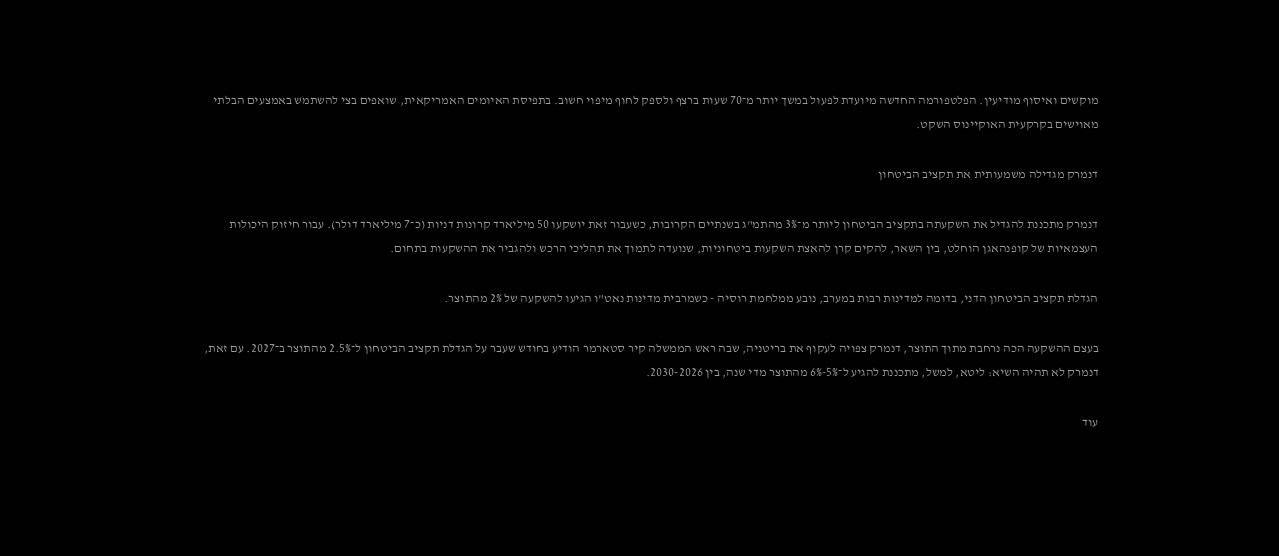מוקשים ואיסוף מודיעין. הפלטפורמה החדשה מיועדת לפעול במשך יותר מ־70 שעות ברצף ולספק לחוף מיפוי חשוב. בתפיסת האיומים האמריקאית, שואפים בצי להשתמש באמצעים הבלתי מאוישים בקרקעית האוקיינוס השקט.

דנמרק מגדילה משמעותית את תקציב הביטחון

דנמרק מתכננת להגדיל את השקעתה בתקציב הביטחון ליותר מ־3% מהתמ"ג בשנתיים הקרובות, כשעבור זאת יושקעו 50 מיליארד קרונות דניות (כ־7 מיליארד דולר). עבור חיזוק היכולות העצמאיות של קופנהאגן הוחלט, בין השאר, להקים קרן להאצת השקעות ביטחוניות, שנועדה לתמוך את תהליכי הרכש ולהגביר את ההשקעות בתחום.

הגדלת תקציב הביטחון הדני, בדומה למדינות רבות במערב, נובע ממלחמת רוסיה - כשמרבית מדינות נאט"ו הגיעו להשקעה של 2% מהתוצר.

בעצם ההשקעה הכה נרחבת מתוך התוצר, דנמרק צפויה לעקוף את בריטניה, שבה ראש הממשלה קיר סטארמר הודיע בחודש שעבר על הגדלת תקציב הביטחון ל־2.5% מהתוצר ב־2027. עם זאת, דנמרק לא תהיה השיא: ליטא, למשל, מתכננת להגיע ל־5%-6% מהתוצר מדי שנה, בין 2030-2026.

עוד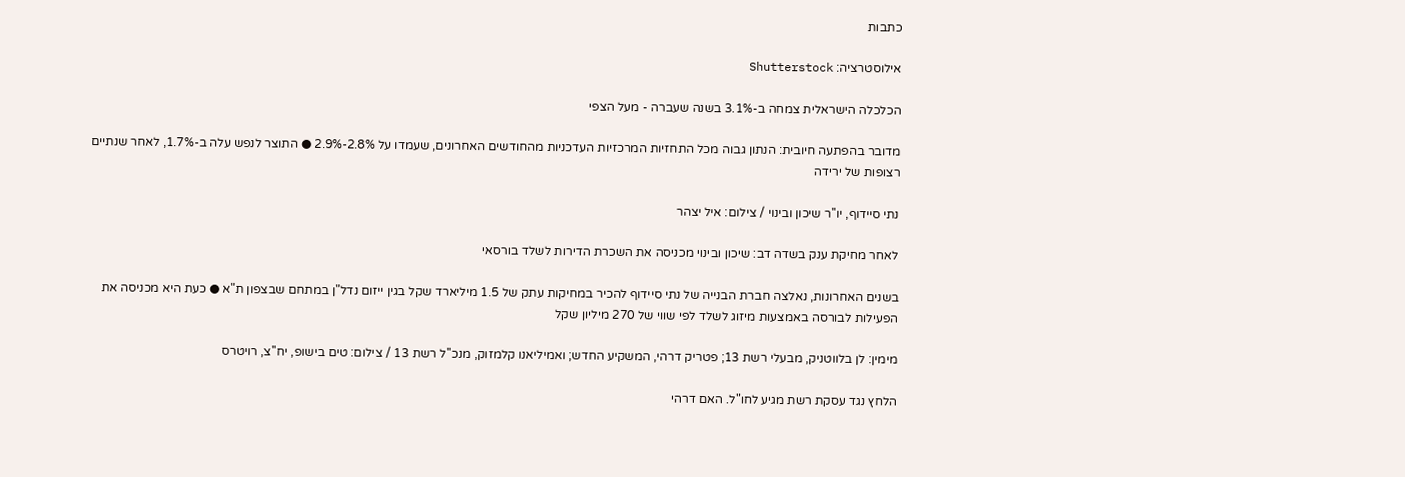כתבות

אילוסטרציה: Shutterstock

הכלכלה הישראלית צמחה ב-3.1% בשנה שעברה - מעל הצפי

מדובר בהפתעה חיובית: הנתון גבוה מכל התחזיות המרכזיות העדכניות מהחודשים האחרונים, שעמדו על 2.8%-2.9% ● התוצר לנפש עלה ב-1.7%, לאחר שנתיים רצופות של ירידה

נתי סיידוף, יו''ר שיכון ובינוי / צילום: איל יצהר

לאחר מחיקת ענק בשדה דב: שיכון ובינוי מכניסה את השכרת הדירות לשלד בורסאי

בשנים האחרונות, נאלצה חברת הבנייה של נתי סיידוף להכיר במחיקות עתק של 1.5 מיליארד שקל בגין ייזום נדל"ן במתחם שבצפון ת"א ● כעת היא מכניסה את הפעילות לבורסה באמצעות מיזוג לשלד לפי שווי של 270 מיליון שקל

מימין: לן בלווטניק, מבעלי רשת 13; פטריק דרהי, המשקיע החדש; ואמיליאנו קלמזוק, מנכ''ל רשת 13 / צילום: טים בישופ, יח''צ, רויטרס

הלחץ נגד עסקת רשת מגיע לחו"ל. האם דרהי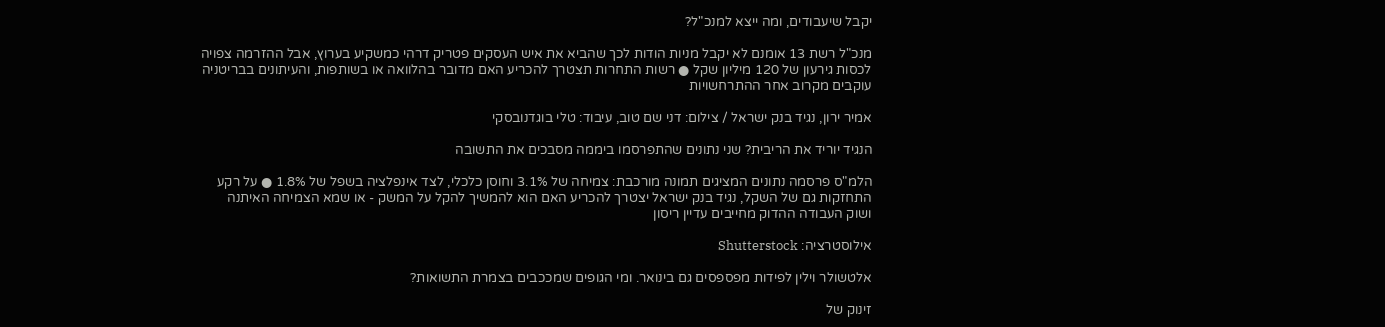יקבל שיעבודים, ומה ייצא למנכ"ל?

מנכ"ל רשת 13 אומנם לא יקבל מניות הודות לכך שהביא את איש העסקים פטריק דרהי כמשקיע בערוץ, אבל ההזרמה צפויה לכסות גירעון של 120 מיליון שקל ● רשות התחרות תצטרך להכריע האם מדובר בהלוואה או בשותפות, והעיתונים בבריטניה עוקבים מקרוב אחר ההתרחשויות

אמיר ירון, נגיד בנק ישראל / צילום: דני שם טוב, עיבוד: טלי בוגדנובסקי

הנגיד יוריד את הריבית? שני נתונים שהתפרסמו ביממה מסבכים את התשובה

הלמ"ס פרסמה נתונים המציגים תמונה מורכבת: צמיחה של 3.1% וחוסן כלכלי, לצד אינפלציה בשפל של 1.8% ● על רקע התחזקות גם של השקל, נגיד בנק ישראל יצטרך להכריע האם הוא להמשיך להקל על המשק - או שמא הצמיחה האיתנה ושוק העבודה ההדוק מחייבים עדיין ריסון

אילוסטרציה: Shutterstock

אלטשולר וילין לפידות מפספסים גם בינואר. ומי הגופים שמככבים בצמרת התשואות?

זינוק של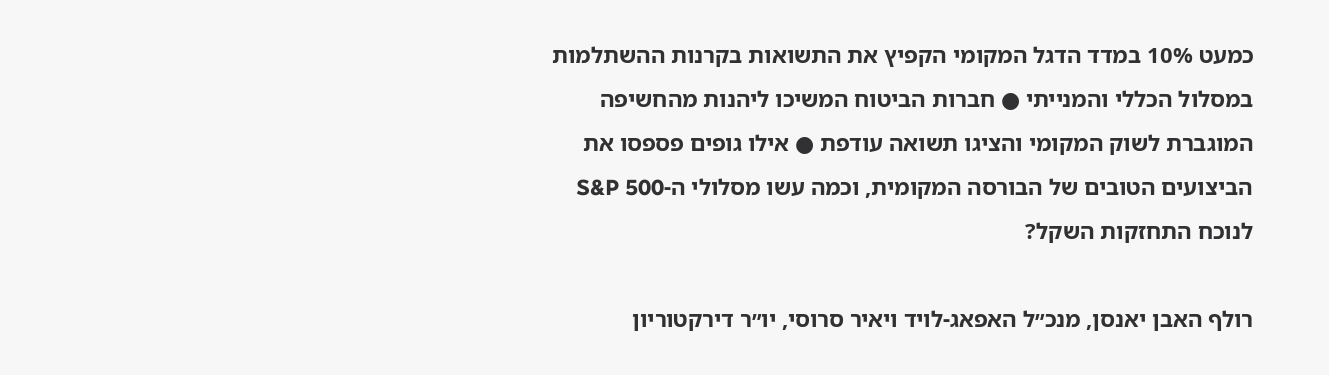כמעט 10% במדד הדגל המקומי הקפיץ את התשואות בקרנות ההשתלמות במסלול הכללי והמנייתי ● חברות הביטוח המשיכו ליהנות מהחשיפה המוגברת לשוק המקומי והציגו תשואה עודפת ● אילו גופים פספסו את הביצועים הטובים של הבורסה המקומית, וכמה עשו מסלולי ה-S&P 500 לנוכח התחזקות השקל?

רולף האבן יאנסן, מנכ״ל האפאג-לויד ויאיר סרוסי, יו״ר דירקטוריון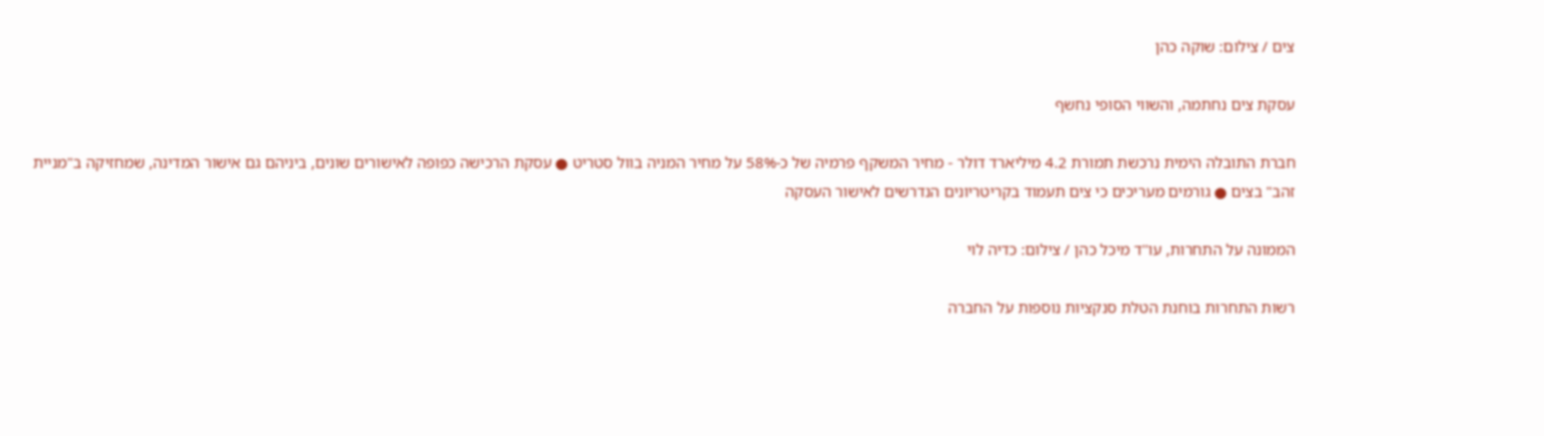צים / צילום: שוקה כהן

עסקת צים נחתמה, והשווי הסופי נחשף

חברת התובלה הימית נרכשת תמורת 4.2 מיליארד דולר - מחיר המשקף פרמיה של כ-58% על מחיר המניה בוול סטריט ● עסקת הרכישה כפופה לאישורים שונים, ביניהם גם אישור המדינה, שמחזיקה ב"מניית זהב" בצים ● גורמים מעריכים כי צים תעמוד בקריטריונים הנדרשים לאישור העסקה

הממונה על התחרות, עו''ד מיכל כהן / צילום: כדיה לוי

רשות התחרות בוחנת הטלת סנקציות נוספות על החברה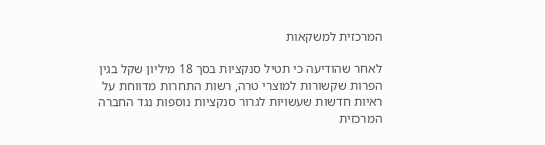המרכזית למשקאות

לאחר שהודיעה כי תטיל סנקציות בסך 18 מיליון שקל בגין הפרות שקשורות למוצרי טרה, רשות התחרות מדווחת על ראיות חדשות שעשויות לגרור סנקציות נוספות נגד החברה המרכזית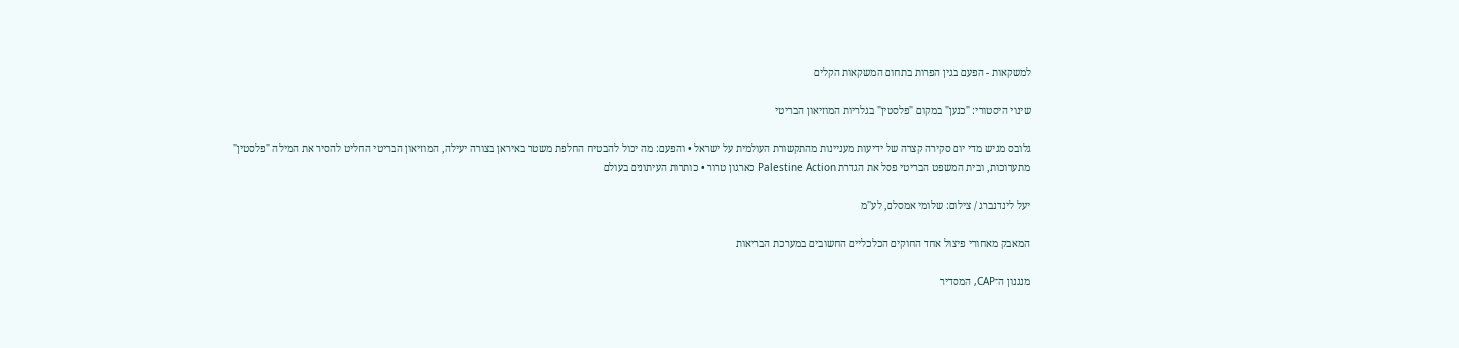למשקאות - הפעם בגין הפרות בתחום המשקאות הקלים

שינוי היסטורי: "כנען" במקום "פלסטין" בגלריות המוזיאון הבריטי

גלובס מגיש מדי יום סקירה קצרה של ידיעות מעניינות מהתקשורת העולמית על ישראל • והפעם: מה יכול להבטיח החלפת משטר באיראן בצורה יעילה, המוזיאון הבריטי החליט להסיר את המילה "פלסטין" מתערוכות, ובית המשפט הבריטי פסל את הגדרת Palestine Action כארגון טרור • כותרות העיתונים בעולם

יעל לינדנברג / צילום: שלומי אמסלם, לע''מ

המאבק מאחורי פיצול אחד החוקים הכלכליים החשובים במערכת הבריאות

מנגנון ה־CAP, המסדיר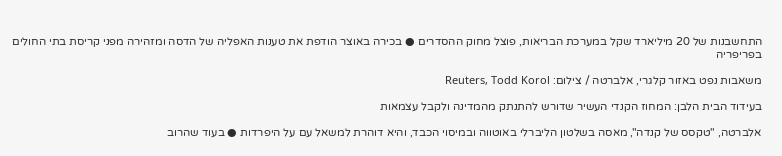התחשבנות של 20 מיליארד שקל במערכת הבריאות, פוצל מחוק ההסדרים ● בכירה באוצר הודפת את טענות האפליה של הדסה ומזהירה מפני קריסת בתי החולים בפריפריה

משאבות נפט באזור קלגרי, אלברטה / צילום: Reuters, Todd Korol

בעידוד הבית הלבן: המחוז הקנדי העשיר שדורש להתנתק מהמדינה ולקבל עצמאות

אלברטה, "טקסס של קנדה", מאסה בשלטון הליברלי באוטווה ובמיסוי הכבד, והיא דוהרת למשאל עם על היפרדות ● בעוד שהרוב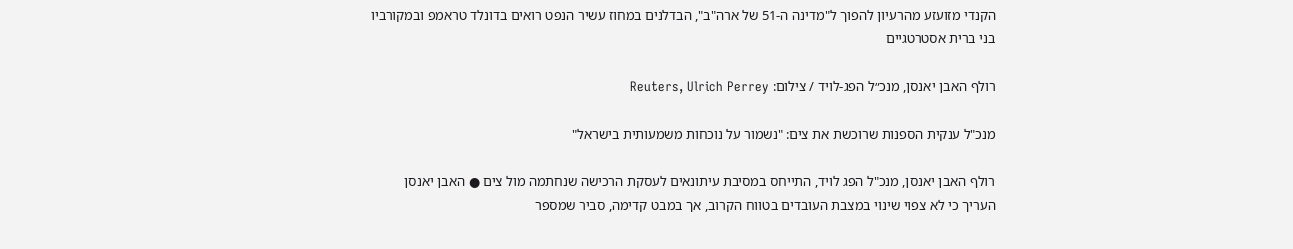הקנדי מזועזע מהרעיון להפוך ל"מדינה ה-51 של ארה"ב", הבדלנים במחוז עשיר הנפט רואים בדונלד טראמפ ובמקורביו בני ברית אסטרטגיים

רולף האבן יאנסן, מנכ״ל הפג-לויד / צילום: Reuters, Ulrich Perrey

מנכ"ל ענקית הספנות שרוכשת את צים: "נשמור על נוכחות משמעותית בישראל"

רולף האבן יאנסן, מנכ"ל הפג לויד, התייחס במסיבת עיתונאים לעסקת הרכישה שנחתמה מול צים ● האבן יאנסן העריך כי לא צפוי שינוי במצבת העובדים בטווח הקרוב, אך במבט קדימה, סביר שמספר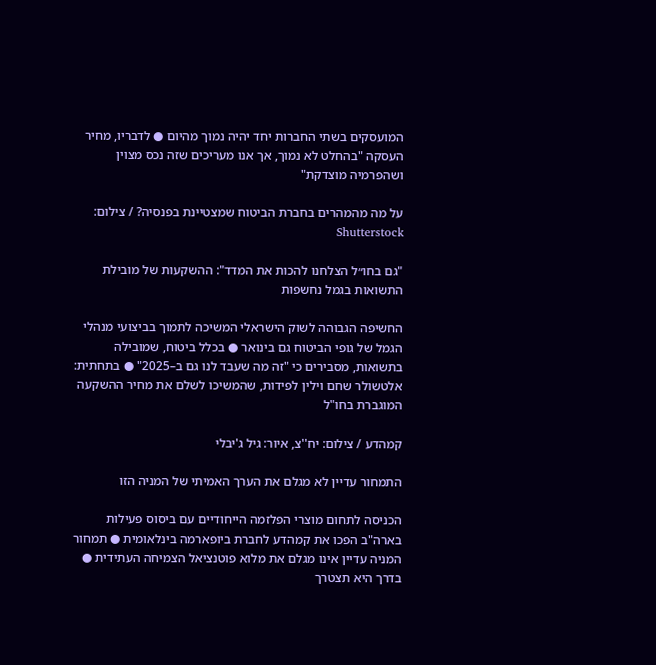המועסקים בשתי החברות יחד יהיה נמוך מהיום ● לדבריו, מחיר העסקה "בהחלט לא נמוך, אך אנו מעריכים שזה נכס מצוין ושהפרמיה מוצדקת"

על מה מהמהרים בחברת הביטוח שמצטיינת בפנסיה? / צילום: Shutterstock

"גם בחו״ל הצלחנו להכות את המדד": ההשקעות של מובילת התשואות בגמל נחשפות

החשיפה הגבוהה לשוק הישראלי המשיכה לתמוך בביצועי מנהלי הגמל של גופי הביטוח גם בינואר ● בכלל ביטוח, שמובילה בתשואות, מסבירים כי "זה מה שעבד לנו גם ב–2025" ● בתחתית: אלטשולר שחם וילין לפידות, שהמשיכו לשלם את מחיר ההשקעה המוגברת בחו"ל

קמהדע / צילום: יח''צ, איור: גיל ג'יבלי

התמחור עדיין לא מגלם את הערך האמיתי של המניה הזו

הכניסה לתחום מוצרי הפלזמה הייחודיים עם ביסוס פעילות בארה"ב הפכו את קמהדע לחברת ביופארמה בינלאומית ● תמחור המניה עדיין אינו מגלם את מלוא פוטנציאל הצמיחה העתידית ● בדרך היא תצטרך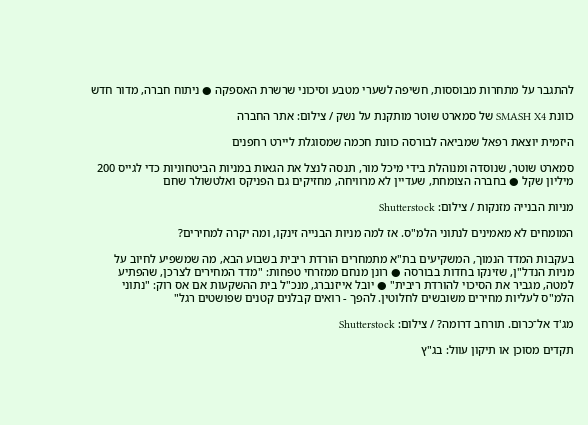להתגבר על מתחרות מבוססות, חשיפה לשערי מטבע וסיכוני שרשרת האספקה ● ניתוח חברה, מדור חדש

כוונת SMASH X4 של סמארט שוטר מותקנת על נשק / צילום: אתר החברה

היזמית יוצאת רפאל שמביאה לבורסה כוונת חכמה שמסוגלת ליירט רחפנים

סמארט שוטר, שנוסדה ומנוהלת בידי מיכל מור, תנסה לנצל את הגאות במניות הביטחוניות כדי לגייס 200 מיליון שקל ● בחברה הצומחת, שעדיין לא מרוויחה, מחזיקים גם הפניקס ואלטשולר שחם

מניות הבנייה מזנקות / צילום: Shutterstock

המומחים לא מאמינים לנתוני הלמ"ס. אז למה מניות הבנייה זינקו, ומה יקרה למחירים?

בעקבות המדד הנמוך, המשקיעים בת"א מתמחרים הורדת ריבית בשבוע הבא, מה שמשפיע לחיוב על מניות הנדל"ן, שזינקו בחדות בבורסה ● רונן מנחם ממזרחי טפחות: "מדד המחירים לצרכן, שהפתיע למטה, מגביר את הסיכוי להורדת ריבית" ● יובל אייזנברג, מנכ"ל בית ההשקעות אם אס רוק: "נתוני הלמ"ס לעליות מחירים משובשים לחלוטין. להפך - רואים קבלנים קטנים שפושטים רגל"

מג'ד אל־כרום. תורחב דרומה? / צילום: Shutterstock

תקדים מסוכן או תיקון עוול: בג"ץ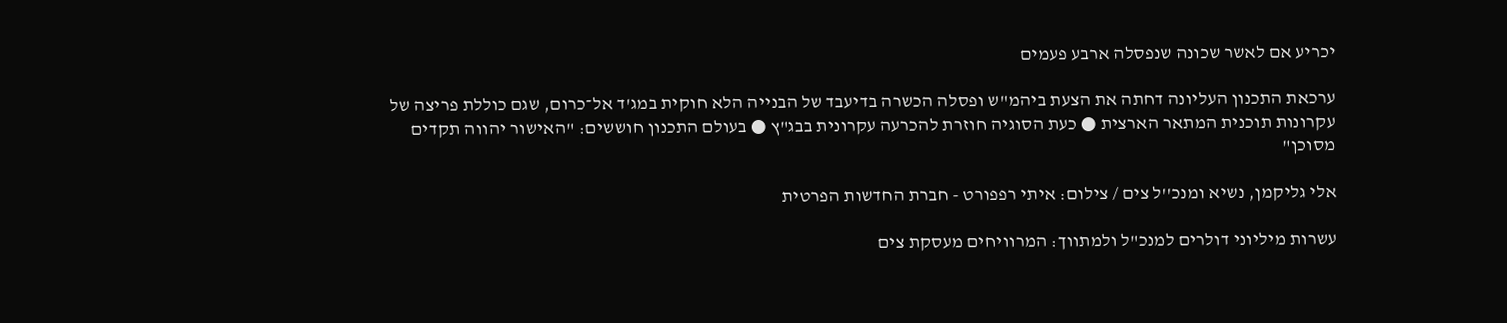יכריע אם לאשר שכונה שנפסלה ארבע פעמים

ערכאת התכנון העליונה דחתה את הצעת ביהמ"ש ופסלה הכשרה בדיעבד של הבנייה הלא חוקית במג'ד אל־כרום, שגם כוללת פריצה של עקרונות תוכנית המתאר הארצית ● כעת הסוגיה חוזרת להכרעה עקרונית בבג"ץ ● בעולם התכנון חוששים: "האישור יהווה תקדים מסוכן"

אלי גליקמן, נשיא ומנכ''ל צים / צילום: איתי רפפורט - חברת החדשות הפרטית

עשרות מיליוני דולרים למנכ"ל ולמתווך: המרוויחים מעסקת צים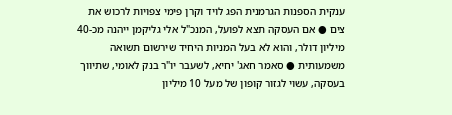ענקית הספנות הגרמנית הפג לויד וקרן פימי צפויות לרכוש את צים ● אם העסקה תצא לפועל, המנכ"ל אלי גליקמן ייהנה מכ-40 מיליון דולר, והוא לא בעל המניות היחיד שירשום תשואה משמעותית ● סאמר חאג' יחיא, לשעבר יו"ר בנק לאומי, שתיווך בעסקה, עשוי לגזור קופון של מעל 10 מיליון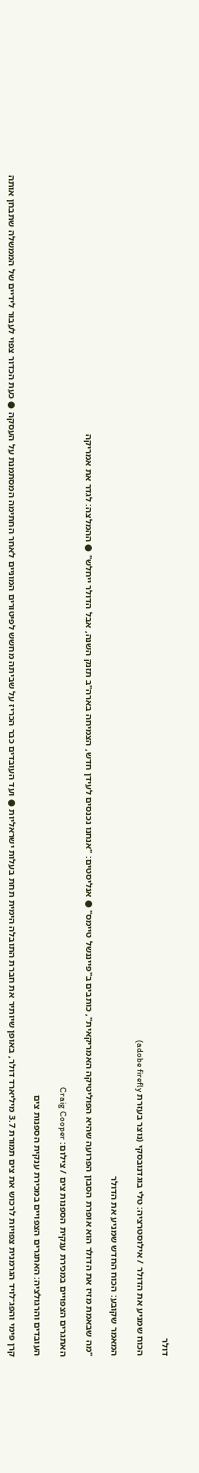דולר

הכוח שמניע את הדולר / אילוסטרציה: טלי בוגדנובסקי (נוצר בעזרת adobe firefly)

המאמר שקובע: הכוח החדש שמניע את הדולר

"מה שבאמת מזיז את הדולר הוא אופרת הסבון הפרועה שהיא הפוליטיקה האמריקאית", כותבים ב"פייננשל טיימס" ● אנליסטים: "אנחנו נכנסים לעידן חדש, הצמיחה בארה"ב תזנק השנה, אבל הדולר ייחלש" ● ההמלצה: לגדר את אמריקה

האתגרים הצפויים במכירת ענקית הספנות צים / צילום: Craig Cooper

העובדים והרגולציה: האתגרים הצפויים במכירת ענקית הספנות צים

קרן פימי והפג־לויד הגרמנית צפויות לרכוש את צים תמורת 3.7 מיליארד דולר, באופן שיותיר את חברת התובלה הימית תחת בעלות ישראליות ● ועד העובדים כבר הכריז על שביתה מחשש לפיטורים המוניים לאחר החתימה המסתמנת על העסקה ● כעת הכדור צפוי לעבור לידיים של הממשלה שתבחן אותה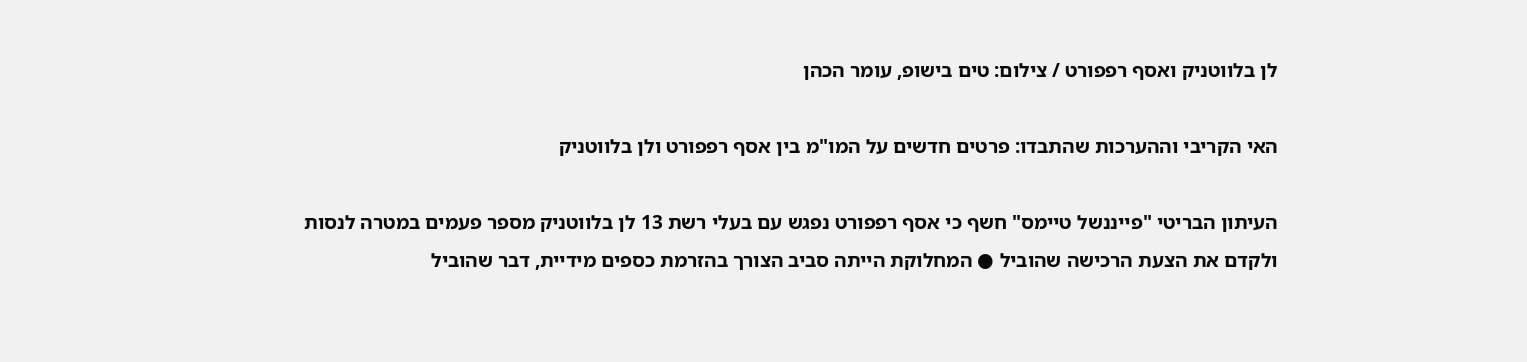לן בלווטניק ואסף רפפורט / צילום: טים בישופ, עומר הכהן

האי הקריבי וההערכות שהתבדו: פרטים חדשים על המו"מ בין אסף רפפורט ולן בלווטניק

העיתון הבריטי "פייננשל טיימס" חשף כי אסף רפפורט נפגש עם בעלי רשת 13 לן בלווטניק מספר פעמים במטרה לנסות ולקדם את הצעת הרכישה שהוביל ● המחלוקת הייתה סביב הצורך בהזרמת כספים מידיית, דבר שהוביל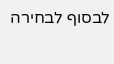לבסוף לבחירה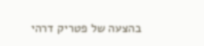בהצעה של פטריק דרהי